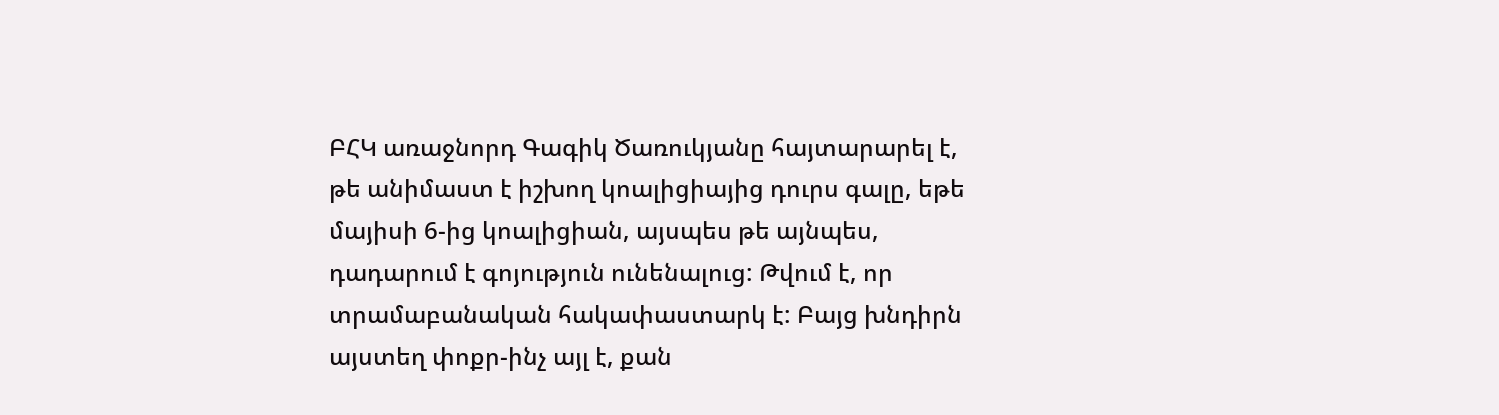ԲՀԿ առաջնորդ Գագիկ Ծառուկյանը հայտարարել է, թե անիմաստ է իշխող կոալիցիայից դուրս գալը, եթե մայիսի 6-ից կոալիցիան, այսպես թե այնպես, դադարում է գոյություն ունենալուց: Թվում է, որ տրամաբանական հակափաստարկ է: Բայց խնդիրն այստեղ փոքր-ինչ այլ է, քան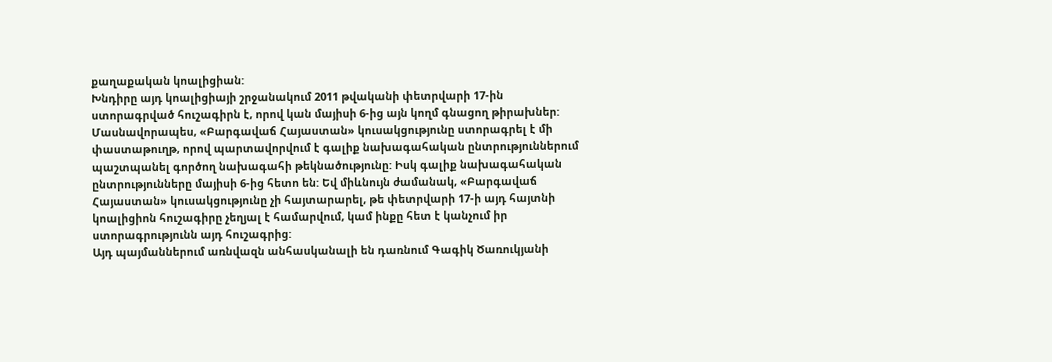քաղաքական կոալիցիան:
Խնդիրը այդ կոալիցիայի շրջանակում 2011 թվականի փետրվարի 17-ին ստորագրված հուշագիրն է, որով կան մայիսի 6-ից այն կողմ գնացող թիրախներ: Մասնավորապես, «Բարգավաճ Հայաստան» կուսակցությունը ստորագրել է մի փաստաթուղթ, որով պարտավորվում է գալիք նախագահական ընտրություններում պաշտպանել գործող նախագահի թեկնածությունը: Իսկ գալիք նախագահական ընտրությունները մայիսի 6-ից հետո են: Եվ միևնույն ժամանակ, «Բարգավաճ Հայաստան» կուսակցությունը չի հայտարարել, թե փետրվարի 17-ի այդ հայտնի կոալիցիոն հուշագիրը չեղյալ է համարվում, կամ ինքը հետ է կանչում իր ստորագրությունն այդ հուշագրից:
Այդ պայմաններում առնվազն անհասկանալի են դառնում Գագիկ Ծառուկյանի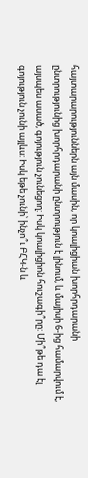հայտարարություններն այն մասին, որ կոալիցիան խորհրդարանի ընտրությունից խորհրդարանի ընտրություն է լինում, և մայիսի 6-ից համարվում է, այսպես ասած, գոյություն չունեցող: Իսկ կոալիցիոն հուշագի՞րը: Մի՞թե դա էլ գոյություն չունի այլևս: Իսկ եթե չունի՝ ինչո՞ւ ԲՀԿ-ն և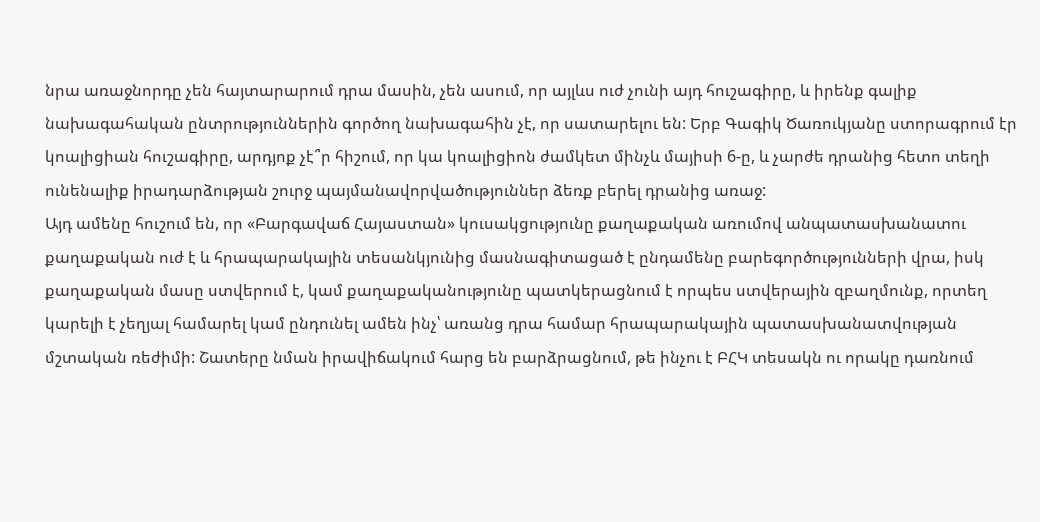նրա առաջնորդը չեն հայտարարում դրա մասին, չեն ասում, որ այլևս ուժ չունի այդ հուշագիրը, և իրենք գալիք նախագահական ընտրություններին գործող նախագահին չէ, որ սատարելու են: Երբ Գագիկ Ծառուկյանը ստորագրում էր կոալիցիան հուշագիրը, արդյոք չէ՞ր հիշում, որ կա կոալիցիոն ժամկետ մինչև մայիսի 6-ը, և չարժե դրանից հետո տեղի ունենալիք իրադարձության շուրջ պայմանավորվածություններ ձեռք բերել դրանից առաջ:
Այդ ամենը հուշում են, որ «Բարգավաճ Հայաստան» կուսակցությունը քաղաքական առումով անպատասխանատու քաղաքական ուժ է և հրապարակային տեսանկյունից մասնագիտացած է ընդամենը բարեգործությունների վրա, իսկ քաղաքական մասը ստվերում է, կամ քաղաքականությունը պատկերացնում է որպես ստվերային զբաղմունք, որտեղ կարելի է չեղյալ համարել կամ ընդունել ամեն ինչ՝ առանց դրա համար հրապարակային պատասխանատվության մշտական ռեժիմի: Շատերը նման իրավիճակում հարց են բարձրացնում, թե ինչու է ԲՀԿ տեսակն ու որակը դառնում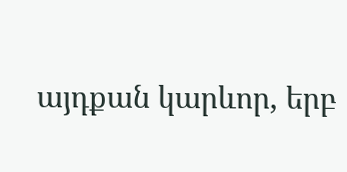այդքան կարևոր, երբ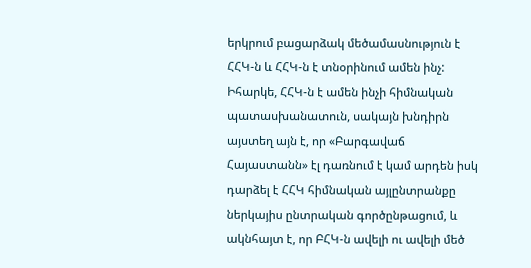երկրում բացարձակ մեծամասնություն է ՀՀԿ-ն և ՀՀԿ-ն է տնօրինում ամեն ինչ:
Իհարկե, ՀՀԿ-ն է ամեն ինչի հիմնական պատասխանատուն, սակայն խնդիրն այստեղ այն է, որ «Բարգավաճ Հայաստանն» էլ դառնում է կամ արդեն իսկ դարձել է ՀՀԿ հիմնական այլընտրանքը ներկայիս ընտրական գործընթացում, և ակնհայտ է, որ ԲՀԿ-ն ավելի ու ավելի մեծ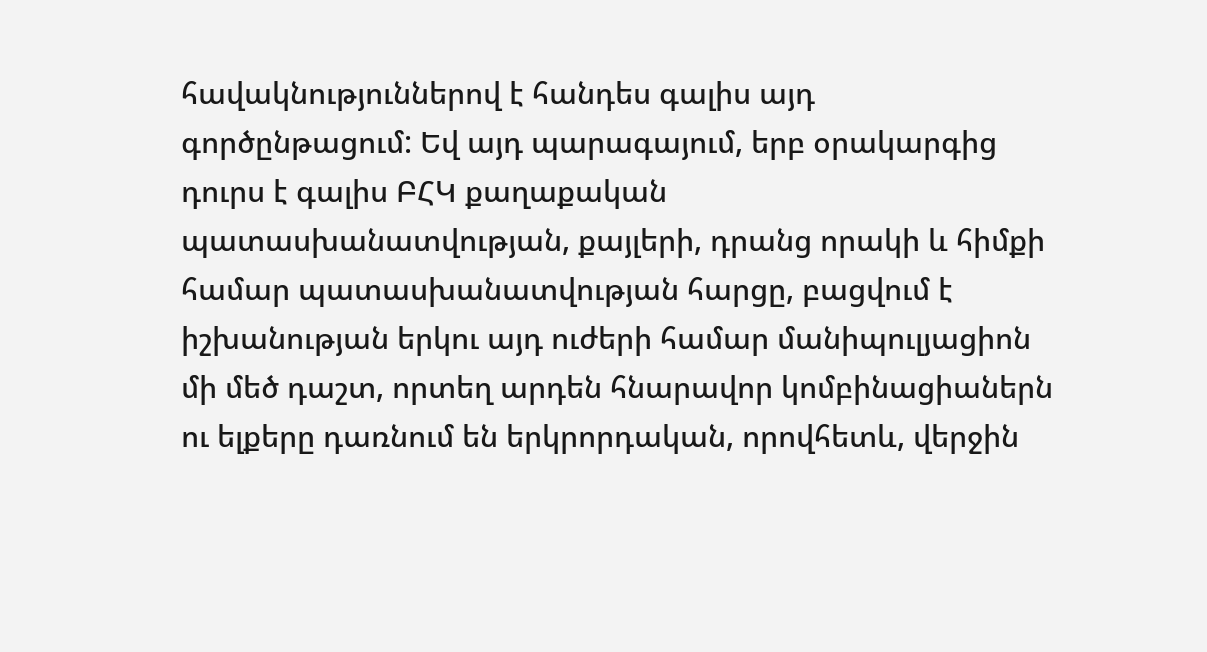հավակնություններով է հանդես գալիս այդ գործընթացում: Եվ այդ պարագայում, երբ օրակարգից դուրս է գալիս ԲՀԿ քաղաքական պատասխանատվության, քայլերի, դրանց որակի և հիմքի համար պատասխանատվության հարցը, բացվում է իշխանության երկու այդ ուժերի համար մանիպուլյացիոն մի մեծ դաշտ, որտեղ արդեն հնարավոր կոմբինացիաներն ու ելքերը դառնում են երկրորդական, որովհետև, վերջին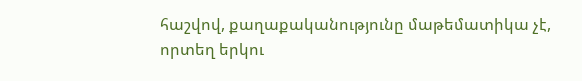հաշվով, քաղաքականությունը մաթեմատիկա չէ, որտեղ երկու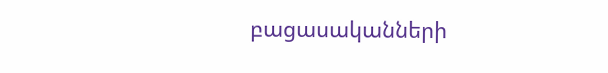բացասականների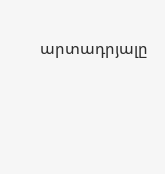արտադրյալը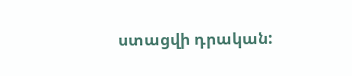ստացվի դրական: